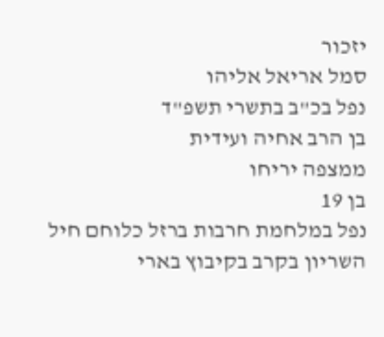יזכור
סמל אריאל אליהו
נפל בכ"ב בתשרי תשפ"ד
בן הרב אחיה ועידית
ממצפה יריחו
בן 19
נפל במלחמת חרבות ברזל כלוחם חיל השריון בקרב בקיבוץ בארי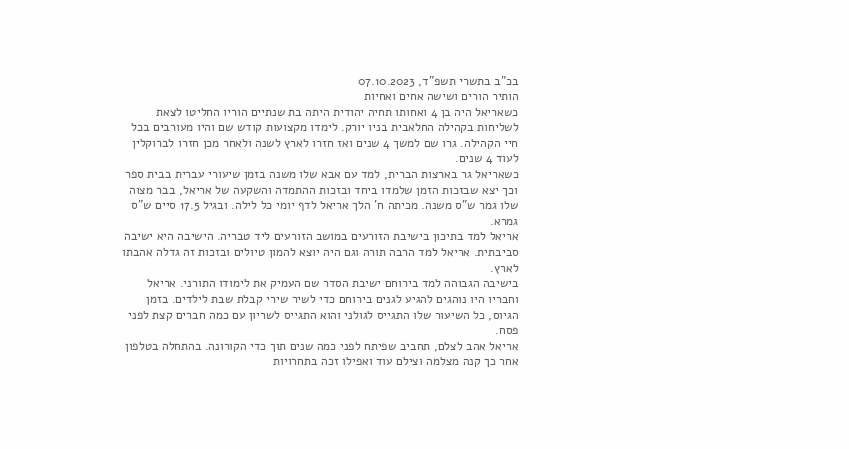בכ"ב בתשרי תשפ"ד, 07.10.2023
הותיר הורים ושישה אחים ואחיות
כשאריאל היה בן 4 ואחותו תחיה יהודית היתה בת שנתיים הוריו החליטו לצאת לשליחות בקהילה החלאבית בניו יורק. לימדו מקצועות קודש שם והיו מעורבים בכל חיי הקהילה. גרו שם למשך 4 שנים ואז חזרו לארץ לשנה ולאחר מכן חזרו לברוקלין לעוד 4 שנים.
כשאריאל גר בארצות הברית, למד עם אבא שלו משנה בזמן שיעורי עברית בבית ספר וכך יצא שבזכות הזמן שלמדו ביחד ובזכות ההתמדה והשקעה של אריאל, בבר מצוה שלו גמר ש"ס משנה. מכיתה ח' הלך אריאל לדף יומי כל לילה. ובגיל 17.5 סיים ש"ס גמרא.
אריאל למד בתיכון בישיבת הזורעים במושב הזורעים ליד טבריה. הישיבה היא ישיבה סביבתית. אריאל למד הרבה תורה וגם היה יוצא להמון טיולים ובזכות זה גדלה אהבתו לארץ.
בישיבה הגבוהה למד בירוחם ישיבת הסדר שם העמיק את לימודו התורני. אריאל וחבריו היו נוהגים להגיע לגנים בירוחם כדי לשיר שירי קבלת שבת לילדים. בזמן הגיוס, כל השיעור שלו התגייס לגולני והוא התגייס לשריון עם כמה חברים קצת לפני פסח.
אריאל אהב לצלם, תחביב שפיתח לפני כמה שנים תוך כדי הקורונה. בהתחלה בטלפון אחר כך קנה מצלמה וצילם עוד ואפילו זכה בתחרויות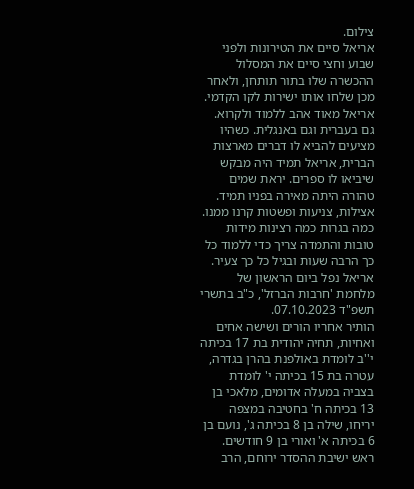צילום.
אריאל סיים את הטירונות ולפני שבוע וחצי סיים את המסלול ההכשרה שלו בתור תותחן, ולאחר מכן שלחו אותו ישירות לקו הקדמי.
אריאל מאוד אהב ללמוד ולקרוא. גם בעברית וגם באנגלית. כשהיו מציעים להביא לו דברים מארצות הברית, אריאל תמיד היה מבקש שיביאו לו ספרים. יראת שמים טהורה היתה מאירה בפניו תמיד. אצילות, צניעות ופשטות קרנו ממנו. כמה בגרות כמה רצינות מידות טובות והתמדה צריך כדי ללמוד כל כך הרבה שעות ובגיל כל כך צעיר.
אריאל נפל ביום הראשון של מלחמת 'חרבות הברזל', כ"ב בתשרי תשפ"ד 07.10.2023.
הותיר אחריו הורים ושישה אחים ואחיות, תחיה יהודית בת 17 בכיתה י''ב לומדת באולפנת בהרן בגדרה, עטרה בת 15 בכיתה י' לומדת בצביה במעלה אדומים, מלאכי בן 13 בכיתה ח' בחטיבה במצפה יריחו, שילה בן 8 בכיתה ג', נועם בן 6 בכיתה א' ואורי בן 9 חודשים.
ראש ישיבת ההסדר ירוחם, הרב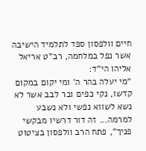חיים וולפסון ספד לתלמיד הישיבה אשר נפל במלחמה, רב"ט אריאל אליהו הי"ד:
"מי יעלה בהר ה' ומי יקום במקום קדשו, נקי כפים ובר לבב אשר לא נשא לשווא נפשי ולא נשבע למרמה... זה דור דרשיו מבקשי פניך", פתח הרב וולפסון בציטוט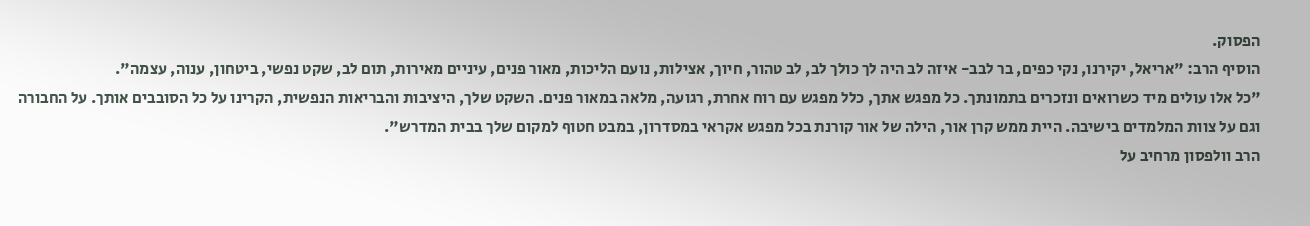הפסוק.
הוסיף הרב: "אריאל, יקירנו, נקי כפים, בר לבב- איזה לב היה לך כולך לב, לב טהור, חיוך, אצילות, נועם הליכות, מאור פנים, עיניים מאירות, תום לב, שקט נפשי, ביטחון, ענוה, עצמה".
"כל אלו עולים מיד כשרואים ונזכרים בתמונתך. כל מפגש אתך, כלל מפגש עם רוח אחרת, רגועה, מלאה במאור פנים. השקט שלך, היציבות והבריאות הנפשית, הקרינו על כל הסובבים אותך. על החבורה וגם על צוות המלמדים בישיבה. היית ממש קרן אור, הילה של אור קורנת בכל מפגש אקראי במסדרון, במבט חטוף למקום שלך בבית המדרש".
הרב וולפסון מרחיב על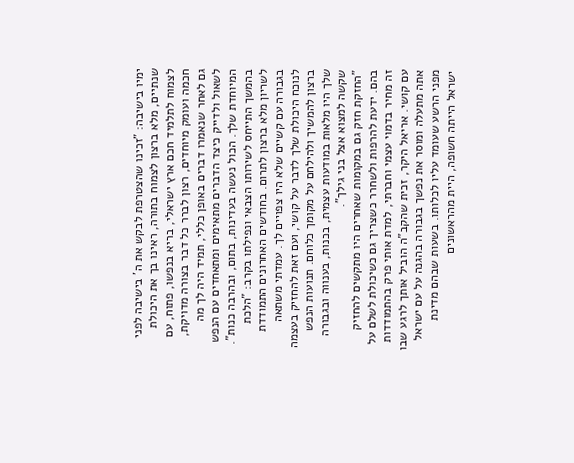ימיו בישיבה: "זכינו שהצטרפת לבקש את ה' בישיבה לפני שנתיים, מלא ברצון לצמוח בתורה, ראינו בך את היכולת לצמוח לתלמיד חכם ארץ ישראלי, בריא בנפשו, פתוח, עם חכמה ועומק מיוחדים, רצון לברר כל דבר בצורה מדויקת, גם לאחר שנאמרו דברים באופן כללי, תמיד היה לך מה לשאול ולדייק כיצד הדברים מתאימים ומתאחדים עם הנפש המיוחדת שלך. הכול נעשה בעדינות, בתום, ובהרבה כנות".
בהמשך התייחס לשירותו הצבאי ונפילתו בקרב: "הלכת לשריון מלא ברצון לתרום. בחודשים האחרונים התמודדת בגבורה עם קשיים שלא היו צפויים לך. עמדתי משתאה לנוכח היכולת שלך לדבר על קושי, ועם זאת להחזיק בעצמה ברצון להמשיך ולהילחם על מקומך כלוחם. תנועות הנפש שלך היו מלאות במודעות עצמית, בכנות, בענווה ובגבורה שקשה למצוא אצל בני גילך".
"החזקת חזק גם במקומות שאחרים היו מתקשים להחזיק בהם. ידעת להרפות ולשחרר כשצריך גם כשיכולת לשלם על זה מחיר בדמוי עצמי וחברתי, למדת אותי פרק בהתמודדות עם קושי. אריאל היקר, זכית שהקב"ה הוביל אותך לרגע שבו אתה מתעלה ומוסר את נפשך בגבורה בהגנה על עם ישראל מפני הרשע שעומד עליו לכלותו. בשעות שבהם מדינת ישראל הייתה חשופה, היית מהראשונים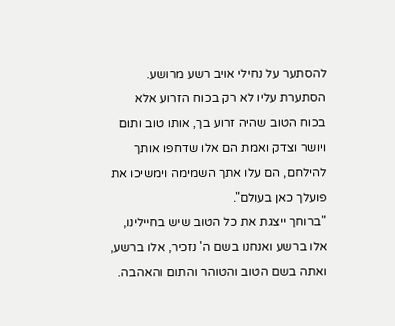להסתער על נחילי אויב רשע מרושע. הסתערת עליו לא רק בכוח הזרוע אלא בכוח הטוב שהיה זרוע בך, אותו טוב ותום ויושר וצדק ואמת הם אלו שדחפו אותך להילחם, הם עלו אתך השמימה וימשיכו את פועלך כאן בעולם".
"ברוחך ייצגת את כל הטוב שיש בחיילינו, אלו ברשע ואנחנו בשם ה' נזכיר, אלו ברשע, ואתה בשם הטוב והטוהר והתום והאהבה.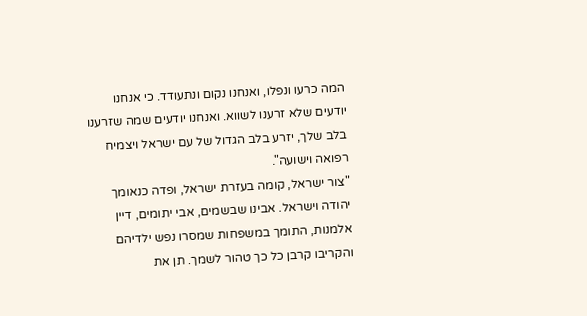המה כרעו ונפלו, ואנחנו נקום ונתעודד. כי אנחנו יודעים שלא זרענו לשווא. ואנחנו יודעים שמה שזרענו בלב שלך, יזרע בלב הגדול של עם ישראל ויצמיח רפואה וישועה".
"צור ישראל, קומה בעזרת ישראל, ופדה כנאומך יהודה וישראל. אבינו שבשמים, אבי יתומים, דיין אלמנות, התומך במשפחות שמסרו נפש ילדיהם והקריבו קרבן כל כך טהור לשמך. תן את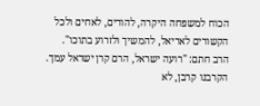הכוח למשפחה היקרה, להורים, לאחים ולכל הקשורים לאריאל, להמשיך ולזרוע בתוכו".
הרב חתם: "רועה ישראל, הרם קרן ישראל עמך. הקרבנו קרבן, לא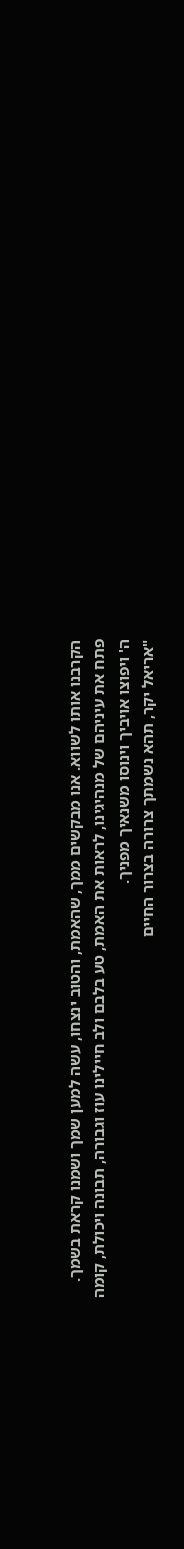הקרבנו אותו לשווא. אנו מבקשים ממך, שהאמת, והטוב ינצחו, עשה למען שמך ושמנו קראת בשמך. פתח את עיניהם של מנהיגינו, לראות את האמת, טע בלבם ולב חיילינו עוז וגבורה, תבונה ויכולת, קומה ה' ויפוצו אויביך וינוסו משנאיך מפניך.
"אריאל יקר, תהא נשמתך צרורה בצרור החיים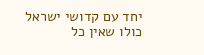יחד עם קדושי ישראל כולו שאין כל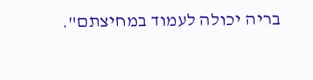בריה יכולה לעמוד במחיצתם".